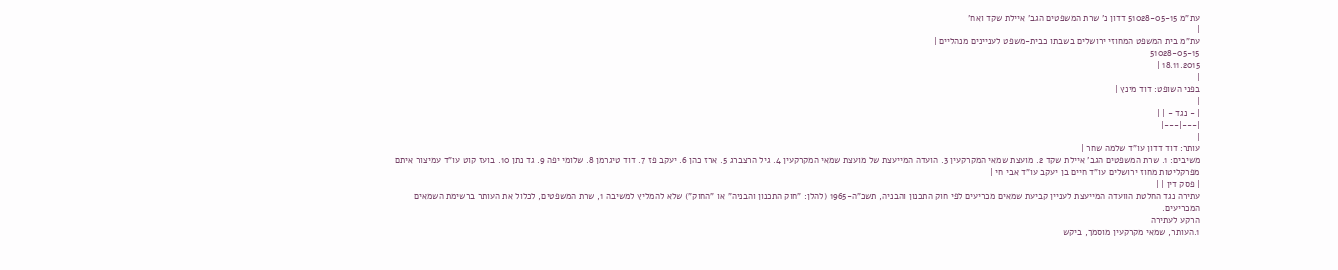עת"מ 51028-05-15 דדון נ' שרת המשפטים הגב' איילת שקד ואח'
|
עת"מ בית המשפט המחוזי ירושלים בשבתו כבית-משפט לעניינים מנהליים |
51028-05-15
18.11.2015 |
|
בפני השופט: דוד מינץ |
|
| - נגד - | |
|---|---|
|
עותר: דוד דדון עו"ד שלמה שחר |
משיבים: 1. שרת המשפטים הגב' איילת שקד 2. מועצת שמאי המקרקעין 3. הועדה המייעצת של מועצת שמאי המקרקעין 4. גיל הרצברג 5. ארז כהן 6. יעקב פז 7. דוד טיגרמן 8. שלומי יפה 9. גד נתן 10. בועז קוט עו"ד עמיצור איתם מפרקליטות מחוז ירושלים עו"ד חיים בן יעקב עו"ד אבי חי |
| פסק דין | |
עתירה נגד החלטת הוועדה המייעצת לעניין קביעת שמאים מכריעים לפי חוק התכנון והבניה, תשכ"ה-1965 (להלן: "חוק התכנון והבניה" או "החוק") שלא להמליץ למשיבה 1, שרת המשפטים, לכלול את העותר ברשימת השמאים המכריעים.
הרקע לעתירה
1.העותר, שמאי מקרקעין מוסמך, ביקש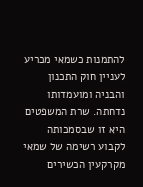להתמנות כשמאי מכריע לעניין חוק התכנון והבניה ומועמדותו נדחתה. שרת המשפטים היא זו שבסמכותה לקבוע רשימה של שמאי מקרקעין הכשירים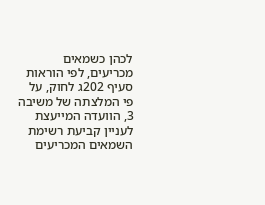לכהן כשמאים מכריעים, לפי הוראות סעיף 202ג לחוק, על פי המלצתה של משיבה 3, הוועדה המייעצת לעניין קביעת רשימת השמאים המכריעים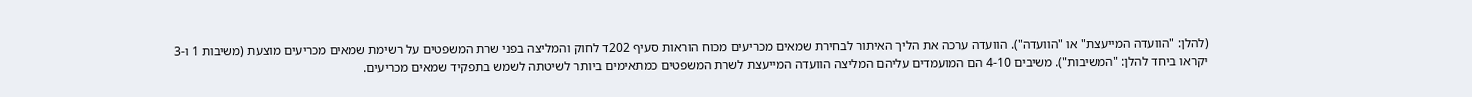(להלן: "הוועדה המייעצת" או "הוועדה"). הוועדה ערכה את הליך האיתור לבחירת שמאים מכריעים מכוח הוראות סעיף 202ד לחוק והמליצה בפני שרת המשפטים על רשימת שמאים מכריעים מוצעת (משיבות 1 ו-3 יקראו ביחד להלן: "המשיבות"). משיבים 4-10 הם המועמדים עליהם המליצה הוועדה המייעצת לשרת המשפטים כמתאימים ביותר לשיטתה לשמש בתפקיד שמאים מכריעים.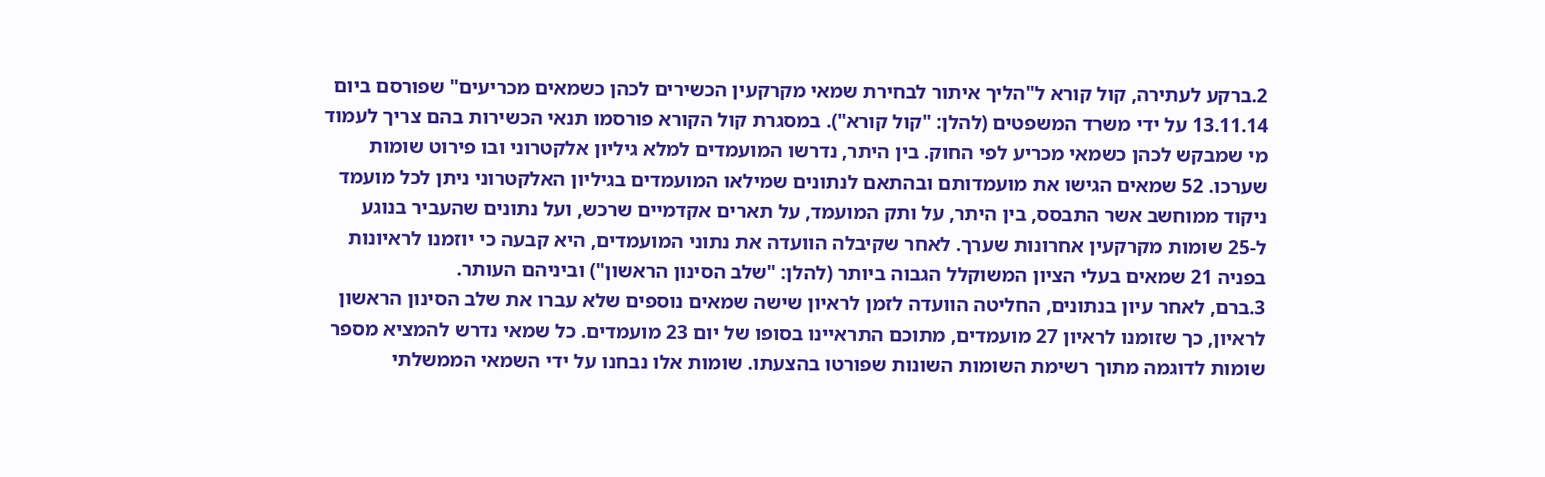2.ברקע לעתירה, קול קורא ל"הליך איתור לבחירת שמאי מקרקעין הכשירים לכהן כשמאים מכריעים" שפורסם ביום 13.11.14 על ידי משרד המשפטים (להלן: "קול קורא"). במסגרת קול הקורא פורסמו תנאי הכשירות בהם צריך לעמוד מי שמבקש לכהן כשמאי מכריע לפי החוק. בין היתר, נדרשו המועמדים למלא גיליון אלקטרוני ובו פירוט שומות שערכו. 52 שמאים הגישו את מועמדותם ובהתאם לנתונים שמילאו המועמדים בגיליון האלקטרוני ניתן לכל מועמד ניקוד ממוחשב אשר התבסס, בין היתר, על ותק המועמד, על תארים אקדמיים שרכש, ועל נתונים שהעביר בנוגע ל-25 שומות מקרקעין אחרונות שערך. לאחר שקיבלה הוועדה את נתוני המועמדים, היא קבעה כי יוזמנו לראיונות בפניה 21 שמאים בעלי הציון המשוקלל הגבוה ביותר (להלן: "שלב הסינון הראשון") וביניהם העותר.
3.ברם, לאחר עיון בנתונים, החליטה הוועדה לזמן לראיון שישה שמאים נוספים שלא עברו את שלב הסינון הראשון לראיון, כך שזומנו לראיון 27 מועמדים, מתוכם התראיינו בסופו של יום 23 מועמדים. כל שמאי נדרש להמציא מספר שומות לדוגמה מתוך רשימת השומות השונות שפורטו בהצעתו. שומות אלו נבחנו על ידי השמאי הממשלתי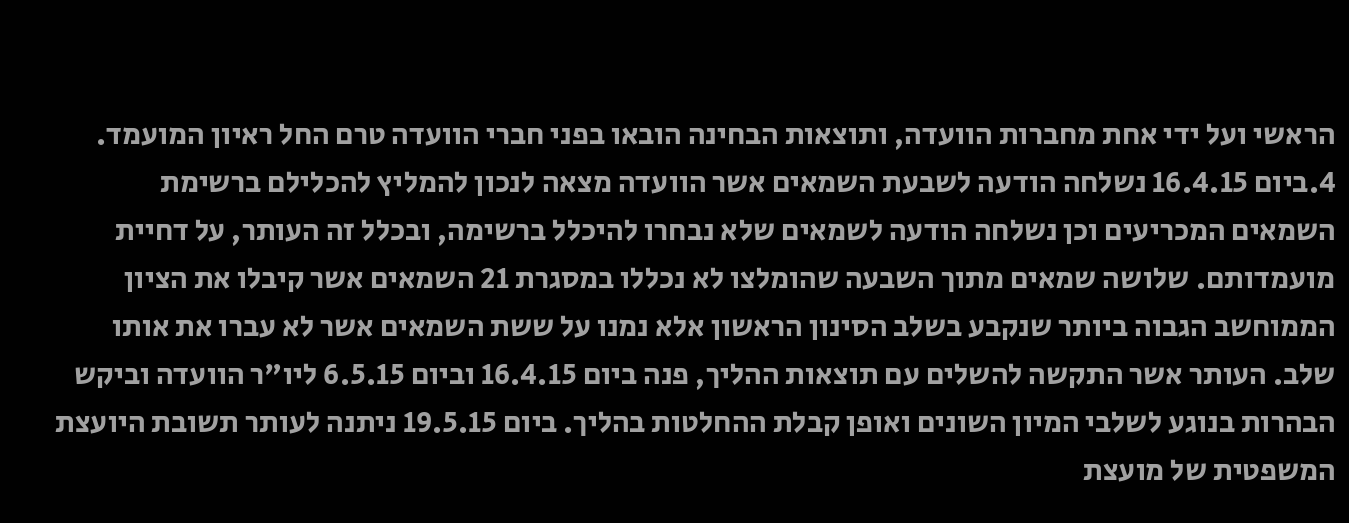הראשי ועל ידי אחת מחברות הוועדה, ותוצאות הבחינה הובאו בפני חברי הוועדה טרם החל ראיון המועמד.
4.ביום 16.4.15 נשלחה הודעה לשבעת השמאים אשר הוועדה מצאה לנכון להמליץ להכלילם ברשימת השמאים המכריעים וכן נשלחה הודעה לשמאים שלא נבחרו להיכלל ברשימה, ובכלל זה העותר, על דחיית מועמדותם. שלושה שמאים מתוך השבעה שהומלצו לא נכללו במסגרת 21 השמאים אשר קיבלו את הציון הממוחשב הגבוה ביותר שנקבע בשלב הסינון הראשון אלא נמנו על ששת השמאים אשר לא עברו את אותו שלב. העותר אשר התקשה להשלים עם תוצאות ההליך, פנה ביום 16.4.15 וביום 6.5.15 ליו"ר הוועדה וביקש הבהרות בנוגע לשלבי המיון השונים ואופן קבלת ההחלטות בהליך. ביום 19.5.15 ניתנה לעותר תשובת היועצת המשפטית של מועצת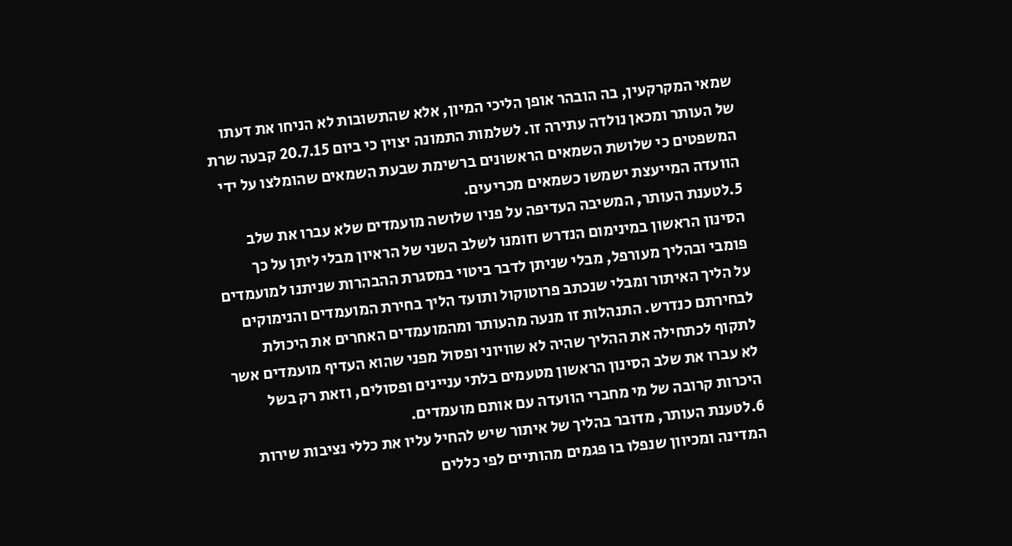שמאי המקרקעין, בה הובהר אופן הליכי המיון, אלא שהתשובות לא הניחו את דעתו של העותר ומכאן נולדה עתירה זו. לשלמות התמונה יצוין כי ביום 20.7.15 קבעה שרת המשפטים כי שלושת השמאים הראשונים ברשימת שבעת השמאים שהומלצו על ידי הוועדה המייעצת ישמשו כשמאים מכריעים.
5.לטענת העותר, המשיבה העדיפה על פניו שלושה מועמדים שלא עברו את שלב הסינון הראשון במינימום הנדרש וזומנו לשלב השני של הראיון מבלי ליתן על כך פומבי ובהליך מעורפל, מבלי שניתן לדבר ביטוי במסגרת ההבהרות שניתנו למועמדים על הליך האיתור ומבלי שנכתב פרוטוקול ותועד הליך בחירת המועמדים והנימוקים לבחירתם כנדרש. התנהלות זו מנעה מהעותר ומהמועמדים האחרים את היכולת לתקוף לכתחילה את ההליך שהיה לא שוויוני ופסול מפני שהוא העדיף מועמדים אשר לא עברו את שלב הסינון הראשון מטעמים בלתי עניינים ופסולים, וזאת רק בשל היכרות קרובה של מי מחברי הוועדה עם אותם מועמדים.
6.לטענת העותר, מדובר בהליך של איתור שיש להחיל עליו את כללי נציבות שירות המדינה ומכיוון שנפלו בו פגמים מהותיים לפי כללים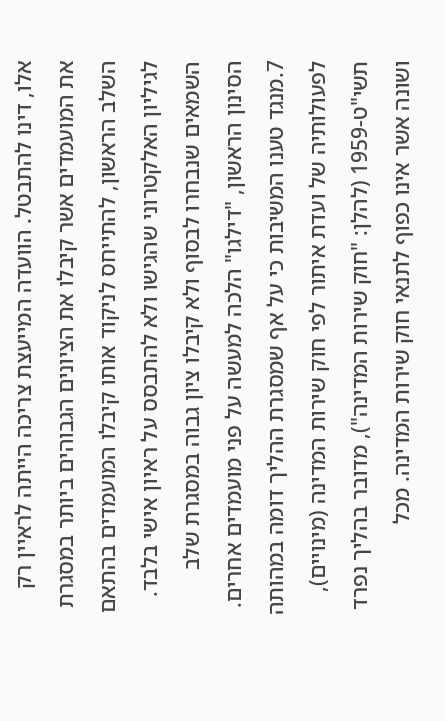אלו, דינו להתבטל. הוועדה המייעצת צריכה הייתה לראיין רק את המועמדים אשר קיבלו את הציונים הגבוהים ביותר במסגרת השלב הראשון, להתייחס לניקוד אותו קיבלו המועמדים בהתאם לגיליון האלקטרוני שהגישו ולא להתבסס על ראיון אישי בלבד. השמאים שנבחרו לבסוף ולא קיבלו ציון גבוה במסגרת שלב הסינון הראשון, "דילגו" הלכה למעשה על פני מועמדים אחרים.
7.מנגד טענו המשיבות כי על אף שמסגרת ההליך דומה במהותה לפעולותיה של ועדת איתור לפי חוק שירות המדינה (מינויים), תשי"ט-1959 (להלן: "חוק שירות המדינה"), מדובר בהליך נפרד ושונה אשר אינו כפוף לתנאי חוק שירות המדינה. מכל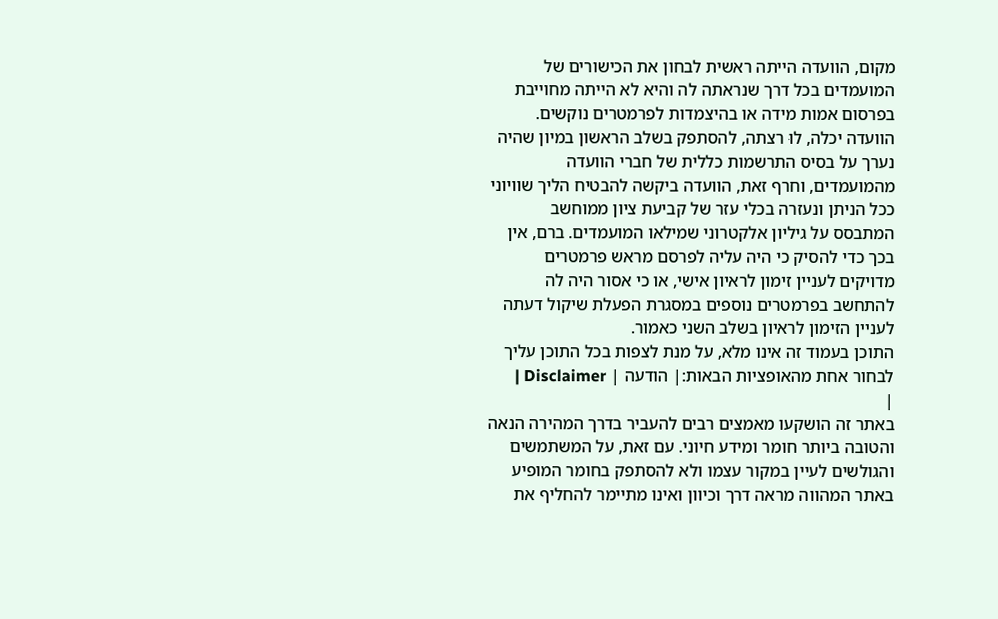מקום, הוועדה הייתה ראשית לבחון את הכישורים של המועמדים בכל דרך שנראתה לה והיא לא הייתה מחוייבת בפרסום אמות מידה או בהיצמדות לפרמטרים נוקשים. הוועדה יכלה, לוּ רצתה, להסתפק בשלב הראשון במיון שהיה נערך על בסיס התרשמות כללית של חברי הוועדה מהמועמדים, וחרף זאת, הוועדה ביקשה להבטיח הליך שוויוני ככל הניתן ונעזרה בכלי עזר של קביעת ציון ממוחשב המתבסס על גיליון אלקטרוני שמילאו המועמדים. ברם, אין בכך כדי להסיק כי היה עליה לפרסם מראש פרמטרים מדויקים לעניין זימון לראיון אישי, או כי אסור היה לה להתחשב בפרמטרים נוספים במסגרת הפעלת שיקול דעתה לעניין הזימון לראיון בשלב השני כאמור.
התוכן בעמוד זה אינו מלא, על מנת לצפות בכל התוכן עליך לבחור אחת מהאופציות הבאות:| הודעה | Disclaimer |
|
באתר זה הושקעו מאמצים רבים להעביר בדרך המהירה הנאה והטובה ביותר חומר ומידע חיוני. עם זאת, על המשתמשים והגולשים לעיין במקור עצמו ולא להסתפק בחומר המופיע באתר המהווה מראה דרך וכיוון ואינו מתיימר להחליף את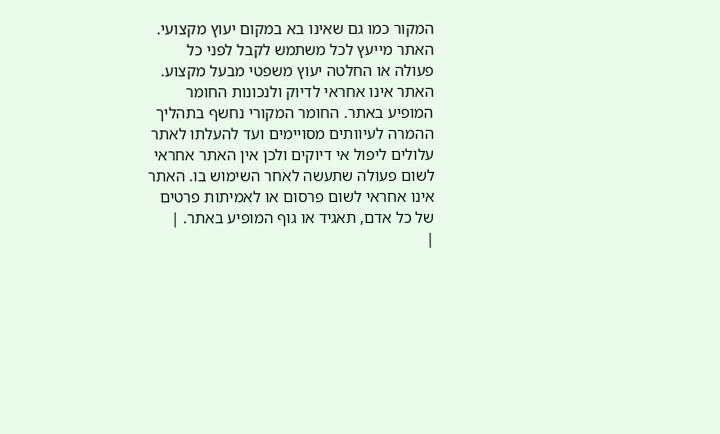המקור כמו גם שאינו בא במקום יעוץ מקצועי. האתר מייעץ לכל משתמש לקבל לפני כל פעולה או החלטה יעוץ משפטי מבעל מקצוע. האתר אינו אחראי לדיוק ולנכונות החומר המופיע באתר. החומר המקורי נחשף בתהליך ההמרה לעיוותים מסויימים ועד להעלתו לאתר עלולים ליפול אי דיוקים ולכן אין האתר אחראי לשום פעולה שתעשה לאחר השימוש בו. האתר אינו אחראי לשום פרסום או לאמיתות פרטים של כל אדם, תאגיד או גוף המופיע באתר. |
|